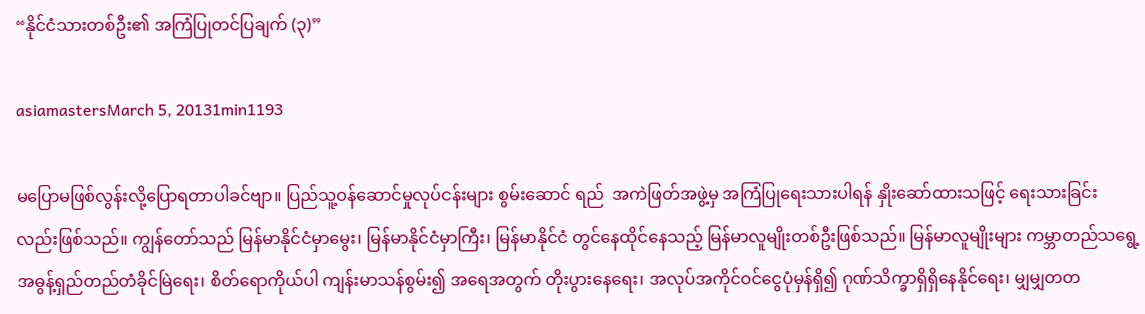“နိုင်ငံသားတစ်ဦး၏ အကြံပြုတင်ပြချက် (၃)”

asiamastersMarch 5, 20131min1193

မပြောမဖြစ်လွန်းလို့ပြောရတာပါခင်ဗျာ။ ပြည်သူ့ဝန်ဆောင်မှုလုပ်ငန်းများ စွမ်းဆောင် ရည်  အကဲဖြတ်အဖွဲ့မှ အကြံပြုရေးသားပါရန် နှိုးဆော်ထားသဖြင့် ရေးသားခြင်း လည်းဖြစ်သည်။ ကျွန်တော်သည် မြန်မာနိုင်ငံမှာမွေး၊ မြန်မာနိုင်ငံမှာကြီး၊ မြန်မာနိုင်ငံ တွင်နေထိုင်နေသည့် မြန်မာလူမျိုးတစ်ဦးဖြစ်သည်။ မြန်မာလူမျိုးများ ကမ္ဘာတည်သရွေ့ အဓွန့်ရှည်တည်တံခိုင်မြဲရေး၊ စိတ်ရောကိုယ်ပါ ကျန်းမာသန်စွမ်း၍ အရေအတွက် တိုးပွားနေရေး၊ အလုပ်အကိုင်ဝင်ငွေပုံမှန်ရှိ၍ ဂုဏ်သိက္ခာရှိရှိနေနိုင်ရေး၊ မျှမျှတတ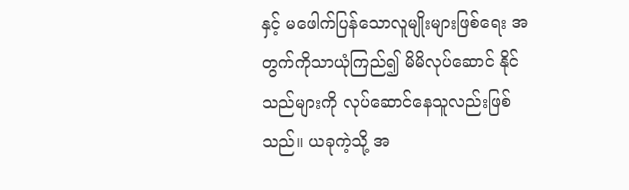နှင့် မဖေါက်ပြန်သောလူမျိုးများဖြစ်ရေး အတွက်ကိုသာယုံကြည်၍ မိမိလုပ်ဆောင် နိုင်သည်များကို လုပ်ဆောင်နေသူလည်းဖြစ်သည်။ ယခုကဲ့သို့ အ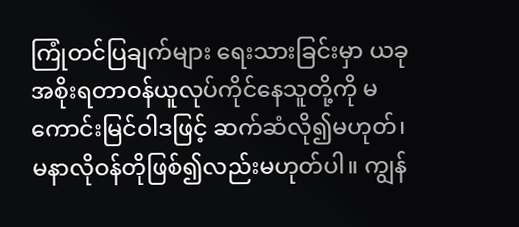ကြုံတင်ပြချက်များ ရေးသားခြင်းမှာ ယခု အစိုးရတာဝန်ယူလုပ်ကိုင်နေသူတို့ကို မကောင်းမြင်ဝါဒဖြင့် ဆက်ဆံလို၍မဟုတ်၊  မနာလိုဝန်တိုဖြစ်၍လည်းမဟုတ်ပါ။ ကျွန်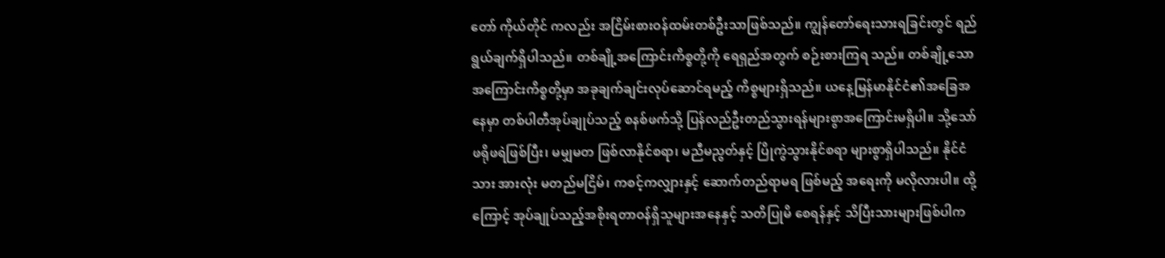တော် ကိုယ်တိုင် ကလည်း အငြိမ်းစားဝန်ထမ်းတစ်ဦးသာဖြစ်သည်။ ကျွန်တော်ရေးသားရခြင်းတွင် ရည်ရွယ်ချက်ရှိပါသည်။ တစ်ချို့အကြောင်းကိစ္စတို့ကို ရေရှည်အတွက် စဉ်းစားကြရ သည်။ တစ်ချို့သောအကြောင်းကိစ္စတို့မှာ အခုချက်ချင်းလုပ်ဆောင်ရမည့် ကိစ္စများရှိသည်။ ယနေ့မြန်မာနိုင်ငံ၏အခြေအနေမှာ တစ်ပါတီအုပ်ချုပ်သည့် စနစ်ဖက်သို့ ပြန်လည်ဦးတည်သွားရန်များစွာအကြောင်းမရှိပါ။ သို့သော် ဖရိုဖရဲဖြစ်ပြီး၊ မမျှမတ ဖြစ်လာနိုင်စရာ၊ မညီမညွတ်နှင့် ပြိုကွဲသွားနိုင်စရာ များစွာရှိပါသည်။ နိုင်ငံသား အားလုံး မတည်မငြိမ်၊ ကစင့်ကလျှားနှင့် ဆောက်တည်ရာမရ ဖြစ်မည့် အရေးကို မလိုလားပါ။ ထို့ကြောင့် အုပ်ချုပ်သည့်အစိုးရတာဝန်ရှိသူများအနေနှင့် သတိပြုမိ စေရန်နှင့် သိပြီးသားများဖြစ်ပါက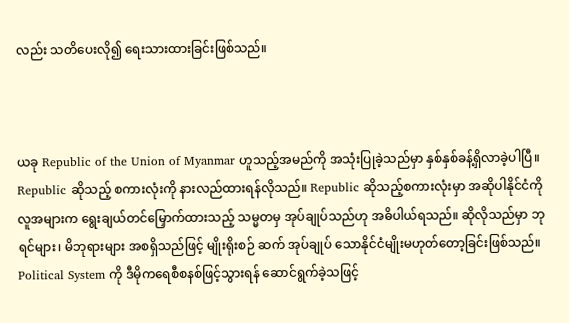လည်း သတိပေးလို၍ ရေးသားထားခြင်းဖြစ်သည်။



ယခု Republic of the Union of Myanmar ဟူသည့်အမည်ကို အသုံးပြုခဲ့သည်မှာ နှစ်နှစ်ခန့်ရှိလာခဲ့ပါပြီ။ Republic ဆိုသည့် စကားလုံးကို နားလည်ထားရန်လိုသည်။ Republic ဆိုသည့်စကားလုံးမှာ အဆိုပါနိုင်ငံကို လူအများက ရွေးချယ်တင်မြှောက်ထားသည့် သမ္မတမှ အုပ်ချုပ်သည်ဟု အဓိပါယ်ရသည်။ ဆိုလိုသည်မှာ ဘုရင်များ၊ မိဘုရားများ အစရှိသည်ဖြင့် မျိုးရိုးစဉ် ဆက် အုပ်ချုပ် သောနိုင်ငံမျိုးမဟုတ်တော့ခြင်းဖြစ်သည်။ Political System ကို ဒီမိုကရေစီစနစ်ဖြင့်သွားရန် ဆောင်ရွက်ခဲ့သဖြင့်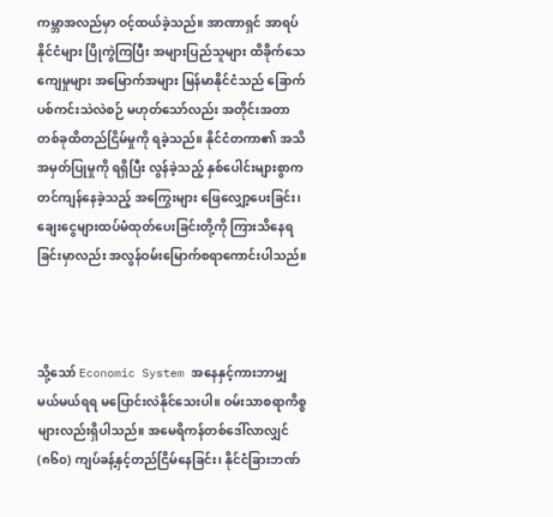ကမ္ဘာအလည်မှာ ဝင့်ထယ်ခဲ့သည်။ အာဏာရှင် အာရပ်နိုင်ငံများ ပြိုကွဲကြပြီး အများပြည်သူများ ထိခိုက်သေကျေမှုများ အမြောက်အများ မြန်မာနိုင်ငံသည် ခြောက်ပစ်ကင်းသဲလဲစဉ် မဟုတ်သော်လည်း အတိုင်းအတာတစ်ခုထိတည်ငြိမ်မှုကို ရခဲ့သည်။ နိုင်ငံတကာ၏ အသိအမှတ်ပြုမှုကို ရရှိပြီး လွန်ခဲ့သည့် နှစ်ပေါင်းများစွာက တင်ကျန်နေခဲ့သည့် အကြွေးများ ဖြေလျှော့ပေးခြင်း၊ ချေးငွေများထပ်မံထုတ်ပေးခြင်းတို့ကို ကြားသိနေရခြင်းမှာလည်း အလွန်ဝမ်းမြောက်စရာကောင်းပါသည်။



သို့သော် Economic System အနေနှင့်ကားဘာမျှ မယ်မယ်ရရ မပြောင်းလဲနိုင်သေးပါ။ ဝမ်းသာစရာကိစ္စများလည်းရှိပါသည်။ အမေရိကန်တစ်ဒေါ်လာလျှင် (၈၆၀) ကျပ်ခန့်နှင့်တည်ငြိမ်နေခြင်း၊ နိုင်ငံခြားဘဏ်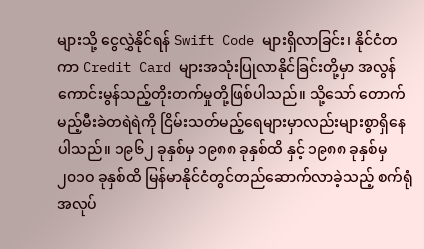များသို့ ငွေလွှဲနိုင်ရန် Swift Code များရှိလာခြင်း၊ နိုင်ငံတကာ Credit Card များအသုံးပြုလာနိုင်ခြင်းတို့မှာ အလွန်ကောင်းမွန်သည့်တိုးတက်မှုတို့ဖြစ်ပါသည်။ သို့သော် တောက်မည့်မီးခဲတရဲရဲကို ငြိမ်းသတ်မည့်ရေများမှာလည်းများစွာရှိနေပါသည်။ ၁၉၆၂ ခုနှစ်မှ ၁၉၈၈ ခုနှစ်ထိ နှင့် ၁၉၈၈ ခုနှစ်မှ ၂၀၁ဝ ခုနှစ်ထိ မြန်မာနိုင်ငံတွင်တည်ဆောက်လာခဲ့သည့် စက်ရုံအလုပ်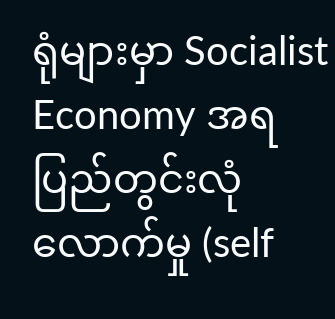ရုံများမှာ Socialist Economy အရ  ပြည်တွင်းလုံလောက်မှု (self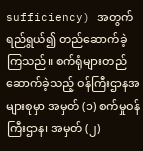sufficiency) အတွက်ရည်ရွယ်၍ တည်ဆောက်ခဲ့ကြသည်။ စက်ရုံများတည်ဆောက်ခဲ့သည့် ဝန်ကြီးဌာနအများစုမှာ အမှတ် (၁) စက်မှုဝန်ကြီးဌာန၊ အမှတ် (၂)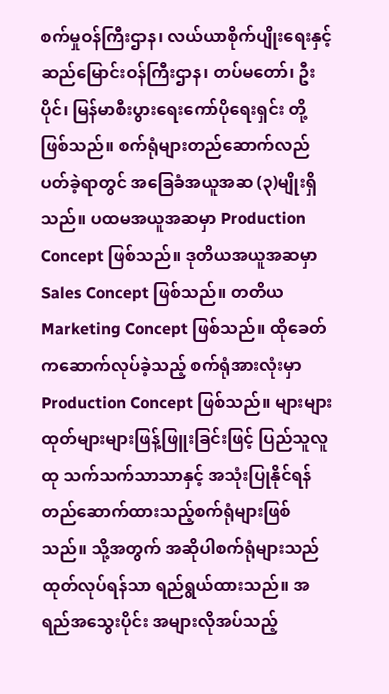စက်မှုဝန်ကြီးဌာန၊ လယ်ယာစိုက်ပျိုးရေးနှင့် ဆည်မြောင်းဝန်ကြီးဌာန၊ တပ်မတော်၊ ဦးပိုင်၊ မြန်မာစီးပွားရေးကော်ပိုရေးရှင်း တို့ဖြစ်သည်။ စက်ရုံများတည်ဆောက်လည်ပတ်ခဲ့ရာတွင် အခြေခံအယူအဆ (၃)မျိုးရှိသည်။ ပထမအယူအဆမှာ Production Concept ဖြစ်သည်။ ဒုတိယအယူအဆမှာ Sales Concept ဖြစ်သည်။ တတိယ Marketing Concept ဖြစ်သည်။ ထိုခေတ်ကဆောက်လုပ်ခဲ့သည့် စက်ရုံအားလုံးမှာ Production Concept ဖြစ်သည်။ များများထုတ်များများဖြန့်ဖြူးခြင်းဖြင့် ပြည်သူလူထု သက်သက်သာသာနှင့် အသုံးပြုနိုင်ရန်တည်ဆောက်ထားသည့်စက်ရုံများဖြစ်သည်။ သို့အတွက် အဆိုပါစက်ရုံများသည် ထုတ်လုပ်ရန်သာ ရည်ရွယ်ထားသည်။ အရည်အသွေးပိုင်း အများလိုအပ်သည့်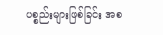ပစ္စည်းများဖြစ်ခြင်း အစ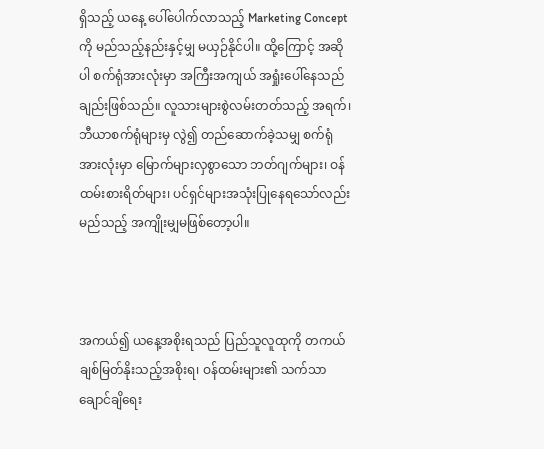ရှိသည့် ယနေ့ ပေါ်ပေါက်လာသည့် Marketing Concept ကို မည်သည့်နည်းနှင့်မျှ မယှဉ်နိုင်ပါ။ ထို့ကြောင့် အဆိုပါ စက်ရုံအားလုံးမှာ အကြီးအကျယ် အရှုံးပေါ်နေသည်ချည်းဖြစ်သည်။ လူသားများစွဲလမ်းတတ်သည့် အရက်၊ဘီယာစက်ရုံများမှ လွဲ၍ တည်ဆောက်ခဲ့သမျှ စက်ရုံအားလုံးမှာ မြောက်များလှစွာသော ဘတ်ဂျက်များ၊ ဝန်ထမ်းစားရိတ်များ၊ ပင်ရှင်များအသုံးပြုနေရသော်လည်း မည်သည့် အကျိုးမျှမဖြစ်တော့ပါ။



အကယ်၍ ယနေ့အစိုးရသည် ပြည်သူလူထုကို တကယ်ချစ်မြတ်နိုးသည့်အစိုးရ၊ ဝန်ထမ်းများ၏ သက်သာချောင်ချိရေး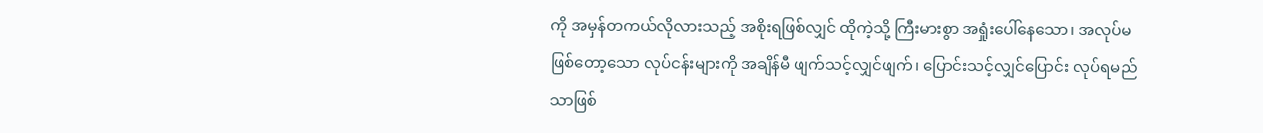ကို အမှန်တကယ်လိုလားသည့် အစိုးရဖြစ်လျှင် ထိုကဲ့သို့ ကြီးမားစွာ အရှုံးပေါ်နေသော၊ အလုပ်မဖြစ်တော့သော လုပ်ငန်းများကို အချိန်မီ ဖျက်သင့်လျှင်ဖျက်၊ ပြောင်းသင့်လျှင်ပြောင်း လုပ်ရမည်သာဖြစ်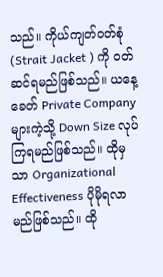သည်။ ကိုယ်ကျတ်ဝတ်စုံ (Strait Jacket ) ကို ဝတ်ဆင်ရမည်ဖြစ်သည်။ ယနေ့ခေတ် Private Company များကဲ့သို့ Down Size လုပ်ကြရမည်ဖြစ်သည်။ ထိုမှသာ Organizational Effectiveness ပိုမိုရလာမည်ဖြစ်သည်။ ထို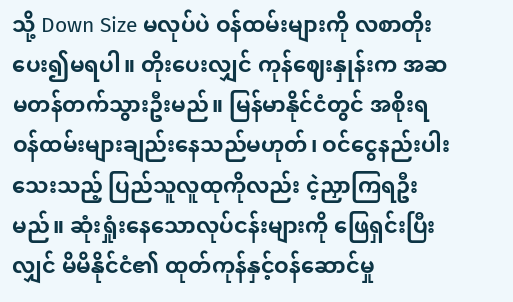သို့ Down Size မလုပ်ပဲ ဝန်ထမ်းများကို လစာတိုးပေး၍မရပါ။ တိုးပေးလျှင် ကုန်ဈေးနှုန်းက အဆမတန်တက်သွားဦးမည်။ မြန်မာနိုင်ငံတွင် အစိုးရဝန်ထမ်းများချည်းနေသည်မဟုတ်၊ ဝင်ငွေနည်းပါးသေးသည့် ပြည်သူလူထုကိုလည်း ငဲ့ညှာကြရဦးမည်။ ဆုံးရှုံးနေသောလုပ်ငန်းများကို ဖြေရှင်းပြီးလျှင် မိမိနိုင်ငံ၏ ထုတ်ကုန်နှင့်ဝန်ဆောင်မှု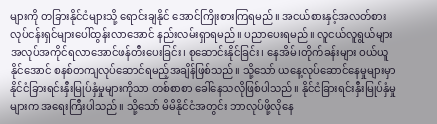များကို တခြားနိုင်ငံများသို့ ရောင်းချနိုင် အောင်ကြိုးစားကြရမည်။ အငယ်စားနှင့်အလတ်စား လုပ်ငန်းရှင်များပေါ်ထွန်းလာအောင် နည်းလမ်းရှာရမည်။ ပညာပေးရမည်။ လူငယ်လူရွယ်များအလုပ်အကိုင်ရလာအောင်ဖန်တီးပေးခြင်း၊ စုဆောင်းနိုင်ခြင်း၊ နေအိမ်၊တိုက်ခန်းများ ဝယ်ယူနိုင်အောင် စနစ်တကျလုပ်ဆောင်ရမည့်အချိန်ဖြစ်သည်။ သို့သော် ယနေ့လုပ်ဆောင်နေမှုများမှာ နိုင်ငံခြားရင်းနှီးမြုပ်နှံမှုများကိုသာ တစ်စာစာ ခေါ်နေသလိုဖြစ်ပါသည်။ နိုင်ငံခြားရင်းနှီးမြုပ်နှံမှုများက အရေးကြီးပါသည်။ သို့သော် မိမိနိုင်ငံအတွင်း ဘာလုပ်ဖို့လိုနေ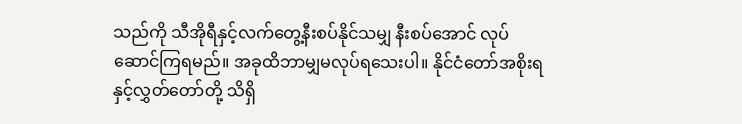သည်ကို သီအိုရီနှင့်လက်တွေ့နီးစပ်နိုင်သမျှ နီးစပ်အောင် လုပ်ဆောင်ကြရမည်။ အခုထိဘာမျှမလုပ်ရသေးပါ။ နိုင်ငံတော်အစိုးရ နှင့်လွှတ်တော်တို့ သိရှိ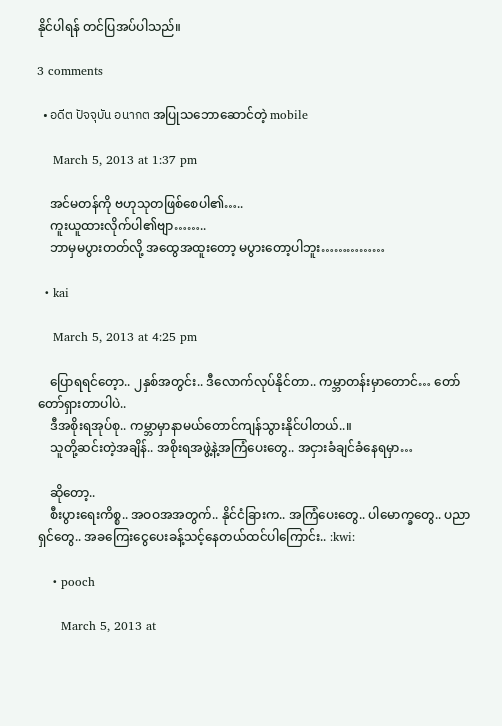နိုင်ပါရန် တင်ပြအပ်ပါသည်။

3 comments

  • อดีต ปัจจุบัน อนากต အပြုသဘောဆောင်တဲ့ mobile

    March 5, 2013 at 1:37 pm

    အင်မတန်ကို ဗဟုသုတဖြစ်စေပါ၏…..
    ကူးယူထားလိုက်ပါ၏ဗျာ……..
    ဘာမှမပွားတတ်လို့ အထွေအထူးတော့ မပွားတော့ပါဘူး……………

  • kai

    March 5, 2013 at 4:25 pm

    ပြောရရင်တေ့ာ.. ၂နှစ်အတွင်း.. ဒီလောက်လုပ်နိုင်တာ.. ကမ္ဘာတန်းမှာတောင်… တော်တော်ရှားတာပါပဲ..
    ဒီအစိုးရအုပ်စု.. ကမ္ဘာမှာနာမယ်တောင်ကျန်သွားနိုင်ပါတယ်..။
    သူတို့ဆင်းတဲ့အချိန်.. အစိုးရအဖွဲ့နဲ့အကြံပေးတွေ.. အငှားခံချင်ခံနေရမှာ…

    ဆိုတော့..
    စီးပွားရေးကိစ္စ.. အဝဝအအတွက်.. နိုင်ငံခြားက.. အကြံပေးတွေ.. ပါမောက္ခတွေ.. ပညာရှင်တွေ.. အခကြေးငွေပေးခန့်သင့်နေတယ်ထင်ပါကြောင်း.. :kwi:

    • pooch

      March 5, 2013 at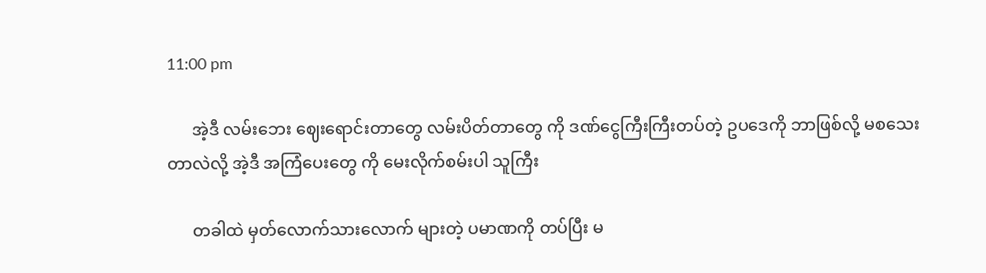11:00 pm

      အဲ့ဒီ လမ်းဘေး ဈေးရောင်းတာတွေ လမ်းပိတ်တာတွေ ကို ဒဏ်ငွေကြီးကြီးတပ်တဲ့ ဥပဒေကို ဘာဖြစ်လို့ မစသေးတာလဲလို့ အဲ့ဒီ အကြံပေးတွေ ကို မေးလိုက်စမ်းပါ သူကြီး

      တခါထဲ မှတ်လောက်သားလောက် များတဲ့ ပမာဏကို တပ်ပြီး မ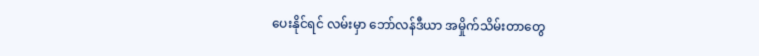ပေးနိုင်ရင် လမ်းမှာ ဘော်လန်ဒီယာ အမှိုက်သိမ်းတာတွေ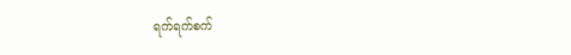ရက်ရက်စက်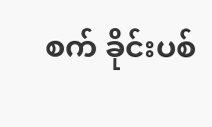စက် ခိုင်းပစ်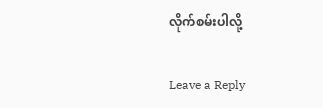လိုက်စမ်းပါလို့

Leave a Reply